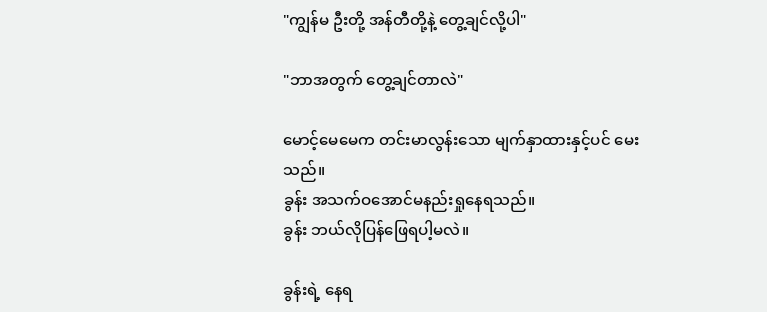"ကျွန်မ ဦးတို့ အန်တီတို့နဲ့ တွေ့ချင်လို့ပါ"

"ဘာအတွက် တွေ့ချင်တာလဲ"

မောင့်မေမေက တင်းမာလွန်းသော မျက်နှာထားနှင့်ပင် မေးသည်။
ခွန်း အသက်ဝအောင်မနည်းရှုနေရသည်။
ခွန်း ဘယ်လိုပြန်ဖြေရပါ့မလဲ။

ခွန်းရဲ့ နေရ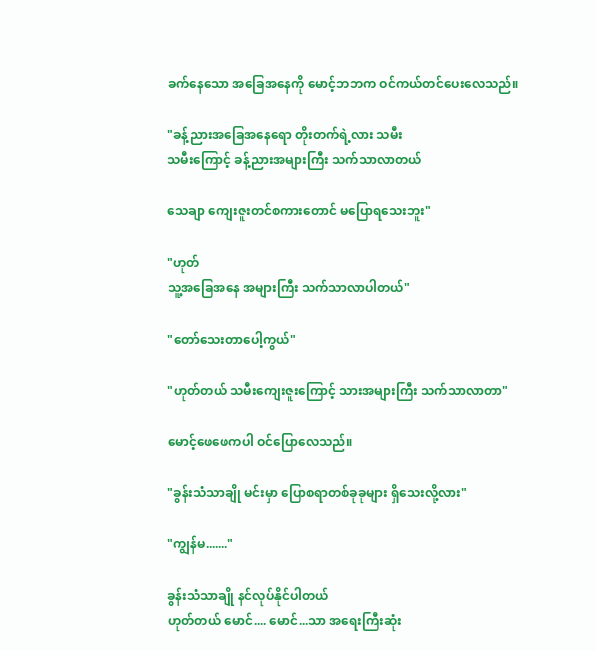ခက်နေသော အခြေအနေကို မောင့်ဘဘက ဝင်ကယ်တင်ပေးလေသည်။

"ခန့်ညားအခြေအနေရော တိုးတက်ရဲ့လား သမီး
သမီးကြောင့် ခန့်ညားအများကြီး သက်သာလာတယ်

သေချာ ကျေးဇူးတင်စကားတောင် မပြောရသေးဘူး"

"ဟုတ်
သူ့အခြေအနေ အများကြီး သက်သာလာပါတယ်"

"တော်သေးတာပေါ့ကွယ်"

"ဟုတ်တယ် သမီးကျေးဇူးကြောင့် သားအများကြီး သက်သာလာတာ"

မောင့်ဖေဖေကပါ ဝင်ပြောလေသည်။

"ခွန်းသံသာချို မင်းမှာ ပြောစရာတစ်ခုခုများ ရှိသေးလို့လား"

"ကျွန်မ......."

ခွန်းသံသာချို နင်လုပ်နိုင်ပါတယ်
ဟုတ်တယ် မောင်.... မောင်...သာ အရေးကြီးဆုံး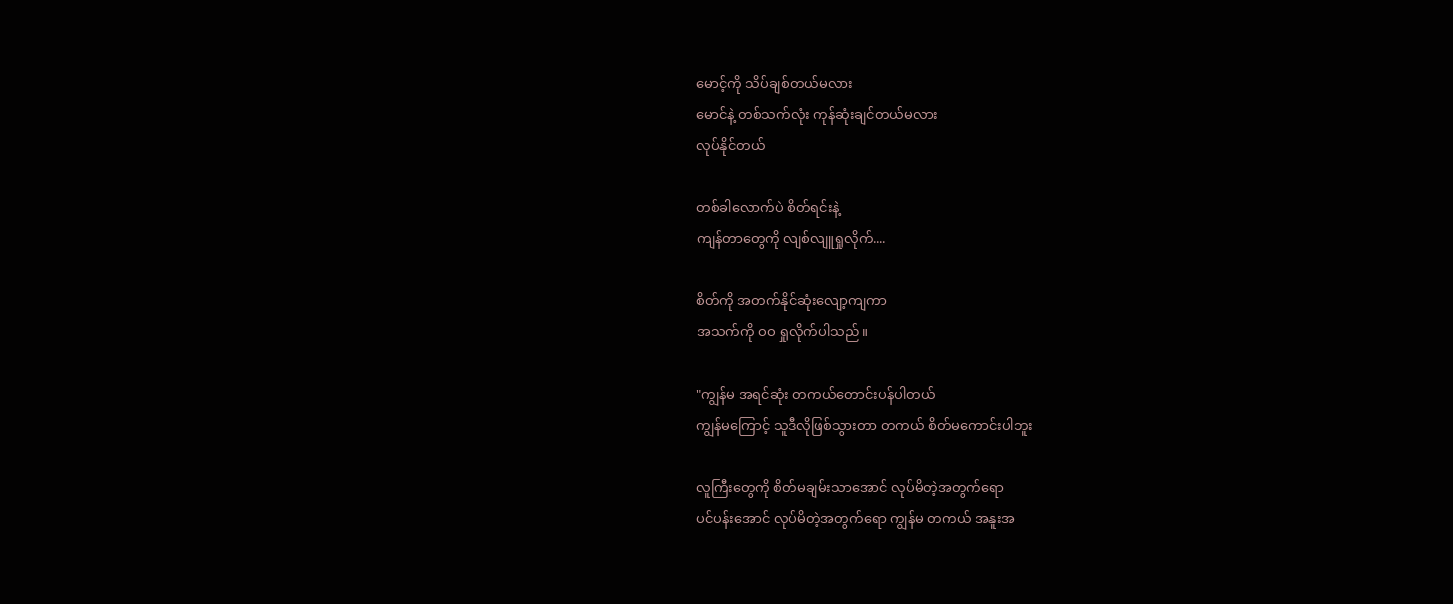မောင့်ကို သိပ်ချစ်တယ်မလား
မောင်နဲ့ တစ်သက်လုံး ကုန်ဆုံးချင်တယ်မလား
လုပ်နိုင်တယ်

တစ်ခါလောက်ပဲ စိတ်ရင်းနဲ့
ကျန်တာတွေကို လျစ်လျူရှုလိုက်....

စိတ်ကို အတက်နိုင်ဆုံးလျော့ကျကာ
အသက်ကို ဝဝ ရှုလိုက်ပါသည်။

"ကျွန်မ အရင်ဆုံး တကယ်တောင်းပန်ပါတယ်
ကျွန်မကြောင့် သူဒီလိုဖြစ်သွားတာ တကယ် စိတ်မကောင်းပါဘူး

လူကြီးတွေကို စိတ်မချမ်းသာအောင် လုပ်မိတဲ့အတွက်ရော
ပင်ပန်းအောင် လုပ်မိတဲ့အတွက်ရော ကျွန်မ တကယ် အနူးအ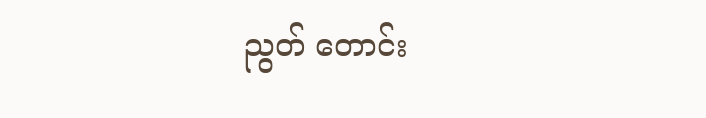ညွတ် တောင်း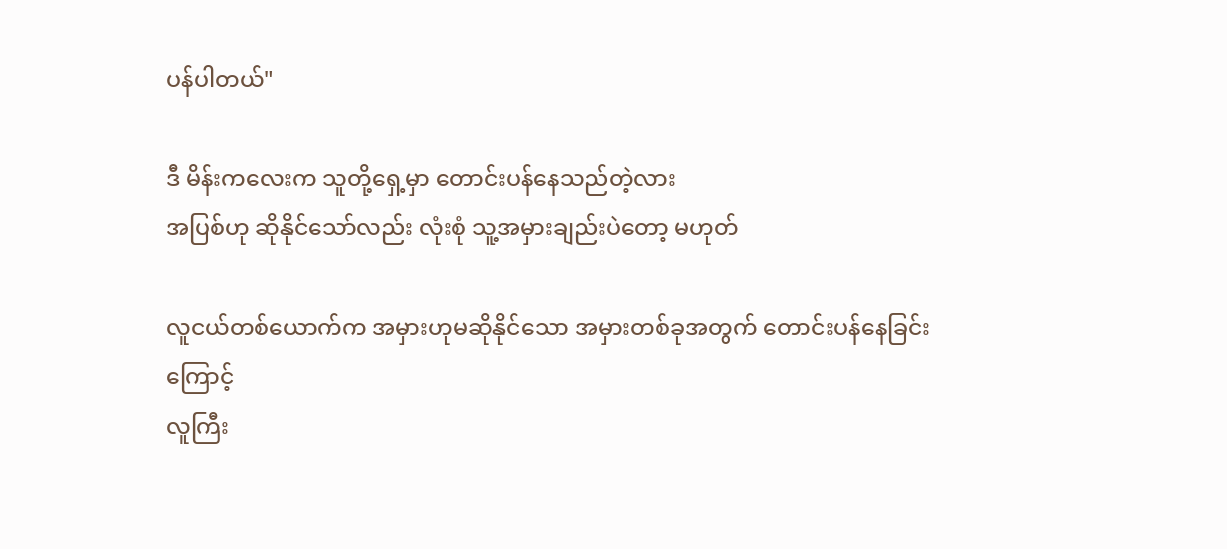ပန်ပါတယ်"

ဒီ မိန်းကလေးက သူတို့ရှေ့မှာ တောင်းပန်နေသည်တဲ့လား
အပြစ်ဟု ဆိုနိုင်သော်လည်း လုံးစုံ သူ့အမှားချည်းပဲတော့ မဟုတ်

လူငယ်တစ်ယောက်က အမှားဟုမဆိုနိုင်သော အမှားတစ်ခုအတွက် တောင်းပန်နေခြင်းကြောင့်
လူကြီး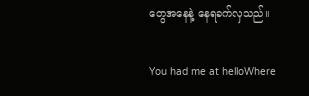တွေအနေနဲ့ နေရခက်လှသည်။

You had me at helloWhere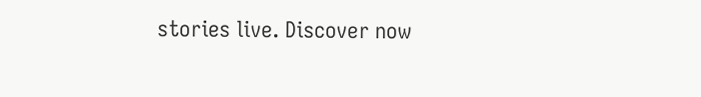stories live. Discover now